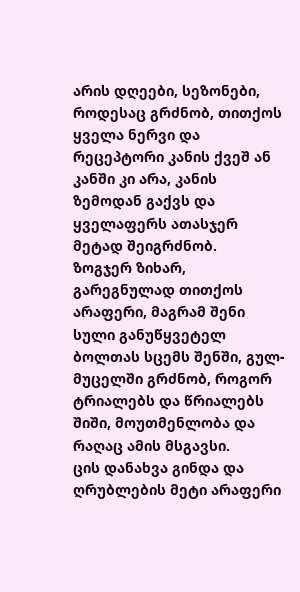არის დღეები, სეზონები, როდესაც გრძნობ, თითქოს ყველა ნერვი და რეცეპტორი კანის ქვეშ ან კანში კი არა, კანის ზემოდან გაქვს და ყველაფერს ათასჯერ მეტად შეიგრძნობ.
ზოგჯერ ზიხარ, გარეგნულად თითქოს არაფერი, მაგრამ შენი სული განუწყვეტელ ბოლთას სცემს შენში, გულ-მუცელში გრძნობ, როგორ ტრიალებს და წრიალებს შიში, მოუთმენლობა და რაღაც ამის მსგავსი.
ცის დანახვა გინდა და ღრუბლების მეტი არაფერი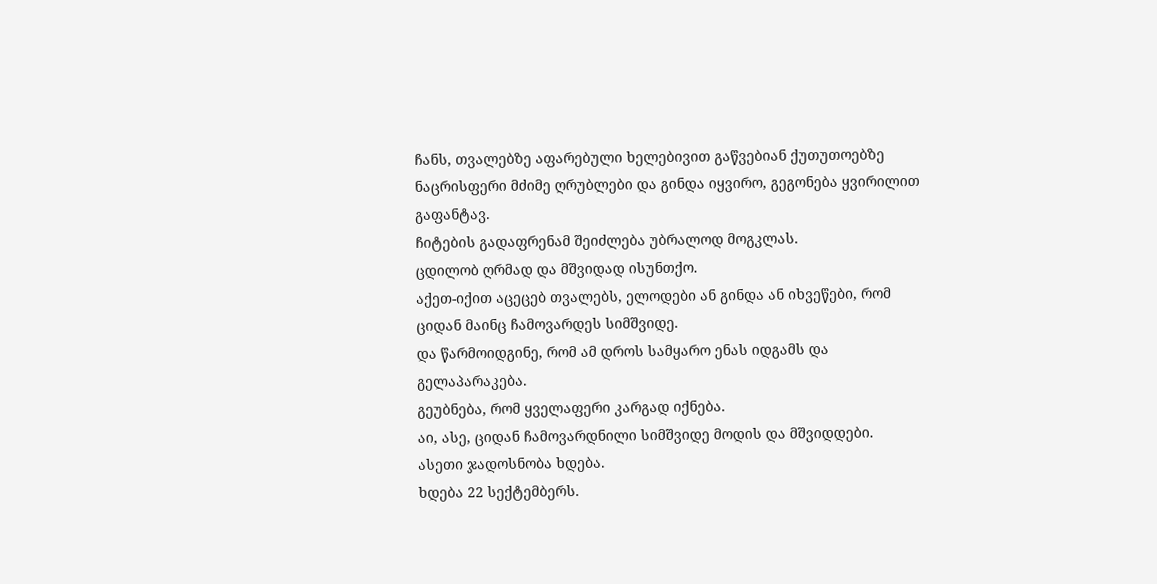ჩანს, თვალებზე აფარებული ხელებივით გაწვებიან ქუთუთოებზე ნაცრისფერი მძიმე ღრუბლები და გინდა იყვირო, გეგონება ყვირილით გაფანტავ.
ჩიტების გადაფრენამ შეიძლება უბრალოდ მოგკლას.
ცდილობ ღრმად და მშვიდად ისუნთქო.
აქეთ-იქით აცეცებ თვალებს, ელოდები ან გინდა ან იხვეწები, რომ ციდან მაინც ჩამოვარდეს სიმშვიდე.
და წარმოიდგინე, რომ ამ დროს სამყარო ენას იდგამს და გელაპარაკება.
გეუბნება, რომ ყველაფერი კარგად იქნება.
აი, ასე, ციდან ჩამოვარდნილი სიმშვიდე მოდის და მშვიდდები.
ასეთი ჯადოსნობა ხდება.
ხდება 22 სექტემბერს.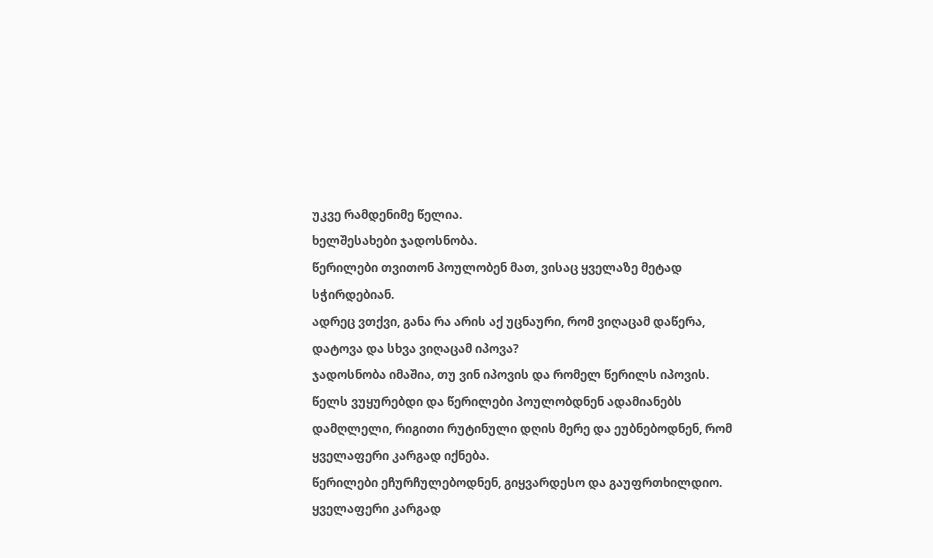უკვე რამდენიმე წელია.
ხელშესახები ჯადოსნობა.
წერილები თვითონ პოულობენ მათ, ვისაც ყველაზე მეტად სჭირდებიან.
ადრეც ვთქვი, განა რა არის აქ უცნაური, რომ ვიღაცამ დაწერა, დატოვა და სხვა ვიღაცამ იპოვა?
ჯადოსნობა იმაშია, თუ ვინ იპოვის და რომელ წერილს იპოვის.
წელს ვუყურებდი და წერილები პოულობდნენ ადამიანებს დამღლელი, რიგითი რუტინული დღის მერე და ეუბნებოდნენ, რომ ყველაფერი კარგად იქნება.
წერილები ეჩურჩულებოდნენ, გიყვარდესო და გაუფრთხილდიო.
ყველაფერი კარგად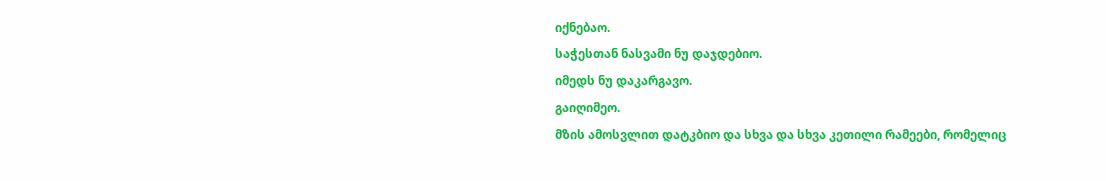იქნებაო.
საჭესთან ნასვამი ნუ დაჯდებიო.
იმედს ნუ დაკარგავო.
გაიღიმეო.
მზის ამოსვლით დატკბიო და სხვა და სხვა კეთილი რამეები, რომელიც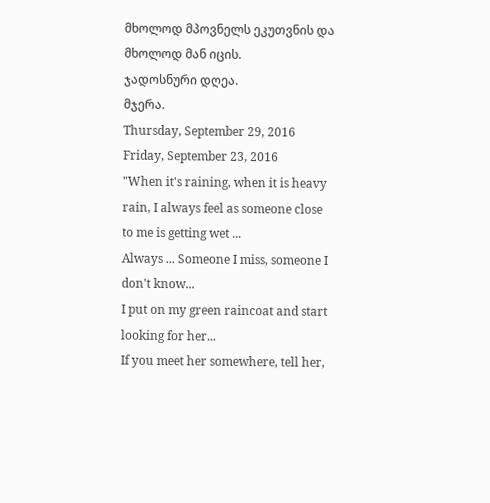მხოლოდ მპოვნელს ეკუთვნის და მხოლოდ მან იცის.
ჯადოსნური დღეა.
მჯერა.
Thursday, September 29, 2016
Friday, September 23, 2016
"When it's raining, when it is heavy rain, I always feel as someone close to me is getting wet ...
Always ... Someone I miss, someone I don't know...
I put on my green raincoat and start looking for her...
If you meet her somewhere, tell her,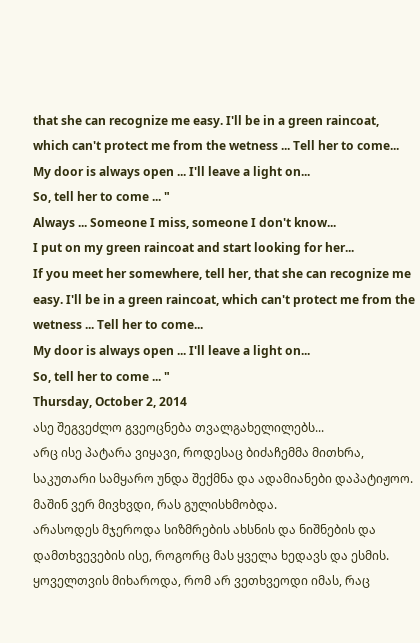that she can recognize me easy. I'll be in a green raincoat, which can't protect me from the wetness ... Tell her to come...
My door is always open ... I'll leave a light on...
So, tell her to come ... "
Always ... Someone I miss, someone I don't know...
I put on my green raincoat and start looking for her...
If you meet her somewhere, tell her, that she can recognize me easy. I'll be in a green raincoat, which can't protect me from the wetness ... Tell her to come...
My door is always open ... I'll leave a light on...
So, tell her to come ... "
Thursday, October 2, 2014
ასე შეგვეძლო გვეოცნება თვალგახელილებს...
არც ისე პატარა ვიყავი, როდესაც ბიძაჩემმა მითხრა, საკუთარი სამყარო უნდა შექმნა და ადამიანები დაპატიჟოო. მაშინ ვერ მივხვდი, რას გულისხმობდა.
არასოდეს მჯეროდა სიზმრების ახსნის და ნიშნების და დამთხვევების ისე, როგორც მას ყველა ხედავს და ესმის.
ყოველთვის მიხაროდა, რომ არ ვეთხვეოდი იმას, რაც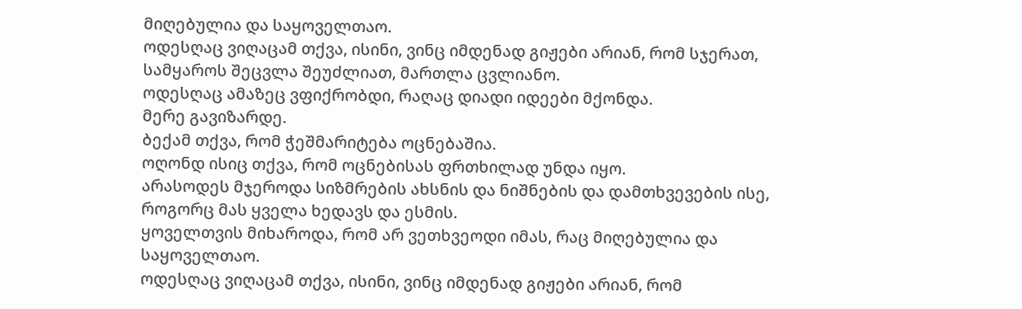მიღებულია და საყოველთაო.
ოდესღაც ვიღაცამ თქვა, ისინი, ვინც იმდენად გიჟები არიან, რომ სჯერათ, სამყაროს შეცვლა შეუძლიათ, მართლა ცვლიანო.
ოდესღაც ამაზეც ვფიქრობდი, რაღაც დიადი იდეები მქონდა.
მერე გავიზარდე.
ბექამ თქვა, რომ ჭეშმარიტება ოცნებაშია.
ოღონდ ისიც თქვა, რომ ოცნებისას ფრთხილად უნდა იყო.
არასოდეს მჯეროდა სიზმრების ახსნის და ნიშნების და დამთხვევების ისე, როგორც მას ყველა ხედავს და ესმის.
ყოველთვის მიხაროდა, რომ არ ვეთხვეოდი იმას, რაც მიღებულია და საყოველთაო.
ოდესღაც ვიღაცამ თქვა, ისინი, ვინც იმდენად გიჟები არიან, რომ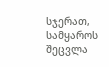სჯერათ, სამყაროს შეცვლა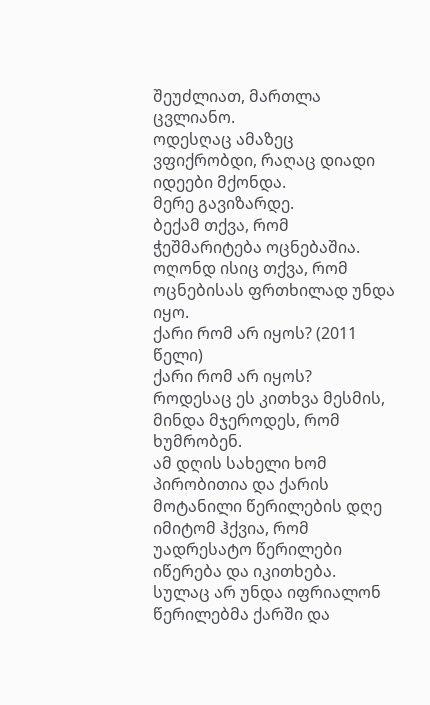შეუძლიათ, მართლა ცვლიანო.
ოდესღაც ამაზეც ვფიქრობდი, რაღაც დიადი იდეები მქონდა.
მერე გავიზარდე.
ბექამ თქვა, რომ ჭეშმარიტება ოცნებაშია.
ოღონდ ისიც თქვა, რომ ოცნებისას ფრთხილად უნდა იყო.
ქარი რომ არ იყოს? (2011 წელი)
ქარი რომ არ იყოს?
როდესაც ეს კითხვა მესმის, მინდა მჯეროდეს, რომ ხუმრობენ.
ამ დღის სახელი ხომ პირობითია და ქარის მოტანილი წერილების დღე იმიტომ ჰქვია, რომ უადრესატო წერილები იწერება და იკითხება.
სულაც არ უნდა იფრიალონ წერილებმა ქარში და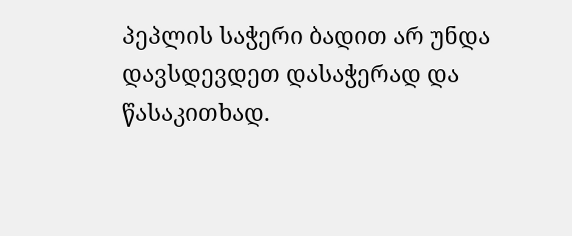პეპლის საჭერი ბადით არ უნდა დავსდევდეთ დასაჭერად და წასაკითხად.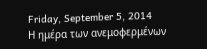Friday, September 5, 2014
Η ημέρα των ανεμοφερμένων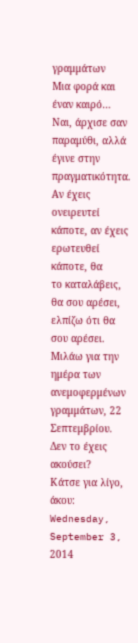γραμμάτων
Μια φορά και έναν καιρό…
Ναι, άρχισε σαν παραμύθι, αλλά έγινε στην
πραγματικότητα.
Αν έχεις ονειρευτεί κάποτε, αν έχεις ερωτευθεί κάποτε, θα
το καταλάβεις, θα σου αρέσει, ελπίζω ότι θα σου αρέσει.
Μιλάω για την ημέρα των ανεμοφερμένων γραμμάτων, 22
Σεπτεμβρίου.
Δεν το έχεις ακούσει?
Κάτσε για λίγο, άκου:
Wednesday, September 3, 2014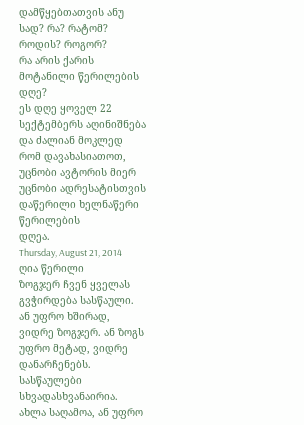დამწყებთათვის ანუ სად? რა? რატომ? როდის? როგორ?
რა არის ქარის მოტანილი წერილების დღე?
ეს დღე ყოველ 22 სექტემბერს აღინიშნება და ძალიან მოკლედ
რომ დავახასიათოთ, უცნობი ავტორის მიერ უცნობი ადრესატისთვის დაწერილი ხელნაწერი წერილების
დღეა.
Thursday, August 21, 2014
ღია წერილი
ზოგჯერ ჩვენ ყველას გვჭირდება სასწაული.
ან უფრო ხშირად, ვიდრე ზოგჯერ. ან ზოგს უფრო მეტად, ვიდრე დანარჩენებს.
სასწაულები სხვადასხვანაირია.
ახლა საღამოა, ან უფრო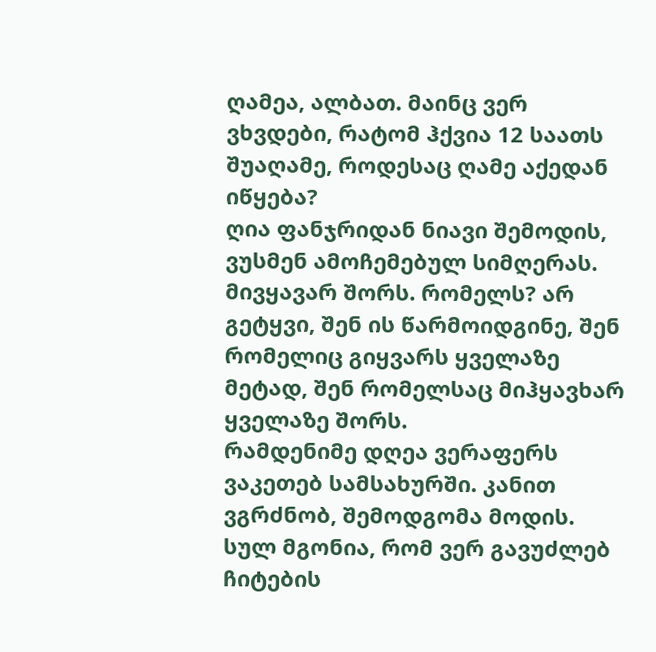ღამეა, ალბათ. მაინც ვერ ვხვდები, რატომ ჰქვია 12 საათს შუაღამე, როდესაც ღამე აქედან იწყება?
ღია ფანჯრიდან ნიავი შემოდის, ვუსმენ ამოჩემებულ სიმღერას. მივყავარ შორს. რომელს? არ გეტყვი, შენ ის წარმოიდგინე, შენ რომელიც გიყვარს ყველაზე მეტად, შენ რომელსაც მიჰყავხარ ყველაზე შორს.
რამდენიმე დღეა ვერაფერს ვაკეთებ სამსახურში. კანით ვგრძნობ, შემოდგომა მოდის.
სულ მგონია, რომ ვერ გავუძლებ ჩიტების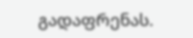გადაფრენას.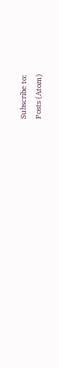Subscribe to:
Posts (Atom)